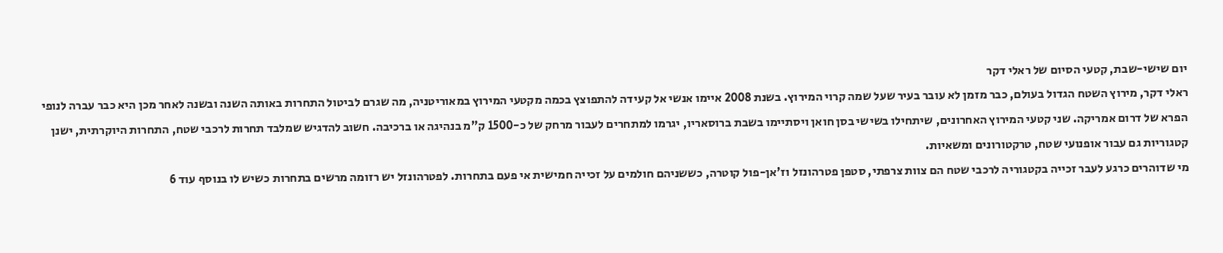יום שישי-שבת, קטעי הסיום של ראלי דקר
ראלי דקר, מירוץ השטח הגדול בעולם, כבר מזמן לא עובר בעיר שעל שמה קרוי המירוץ. בשנת 2008 איימו אנשי אל קעידה להתפוצץ בכמה מקטעי המירוץ במאוריטניה, מה שגרם לביטול התחרות באותה השנה ובשנה לאחר מכן היא כבר עברה לנופי הפרא של דרום אמריקה. שני קטעי המירוץ האחרונים, שיתחילו בשישי בסן חואן ויסתיימו בשבת ברוסאריו, יגרמו למתחרים לעבור מרחק של כ-1500 ק"מ בנהיגה או ברכיבה. חשוב להדגיש שמלבד תחרות לרכבי שטח, התחרות היוקרתית, ישנן קטגוריות גם עבור אופנועי שטח, טרקטורונים ומשאיות.
מי שדוהרים כרגע לעבר זכייה בקטגוריה לרכבי שטח הם צוות צרפתי, סטפן פטרהונזל וז'אן-פול קוטרה, כששניהם חולמים על זכייה חמישית אי פעם בתחרות. לפטרהונזל יש רזומה מרשים בתחרות כשיש לו בנוסף עוד 6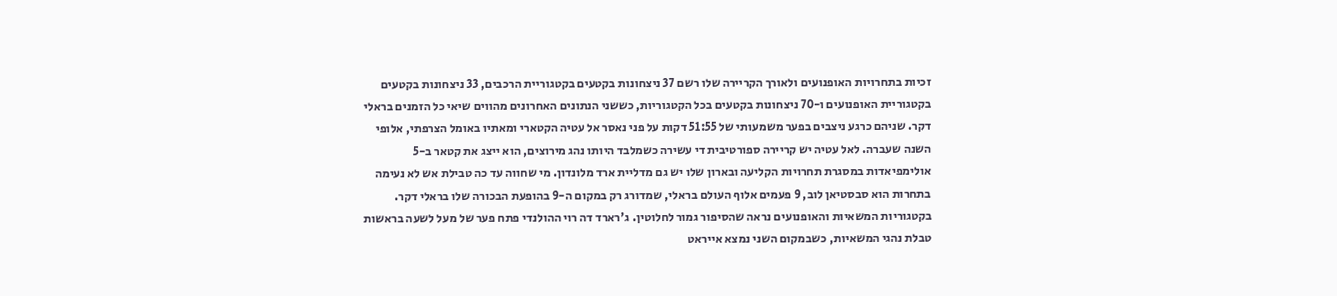זכיות בתחרויות האופנועים ולאורך הקריירה שלו רשם 37 ניצחונות בקטעים בקטגוריית הרכבים, 33 ניצחונות בקטעים בקטגוריית האופנועים ו-70 ניצחונות בקטעים בכל הקטגוריות, כששני הנתונים האחרונים מהווים שיאי כל הזמנים בראלי דקר. שניהם כרגע ניצבים בפער משמעותי של 51:55 דקות על פני נאסר אל עטיה הקטארי ומאתיו באומל הצרפתי, אלופי השנה שעברה. לאל עטיה יש קריירה ספורטיבית די עשירה כשמלבד היותו נהג מירוצים, הוא ייצג את קטאר ב-5 אולימפיאדות במסגרת תחרויות הקליעה ובארון שלו יש גם מדליית ארד מלונדון. מי שחווה עד כה טבילת אש לא נעימה בתחרות הוא סבסטיאן לוב, 9 פעמים אלוף העולם בראלי, שמדורג רק במקום ה-9 בהופעת הבכורה שלו בראלי דקר.
בקטגוריות המשאיות והאופנועים נראה שהסיפור גמור לחלוטין. ג'רארד דה רוי ההולנדי פתח פער של מעל לשעה בראשות טבלת נהגי המשאיות, כשבמקום השני נמצא אייראט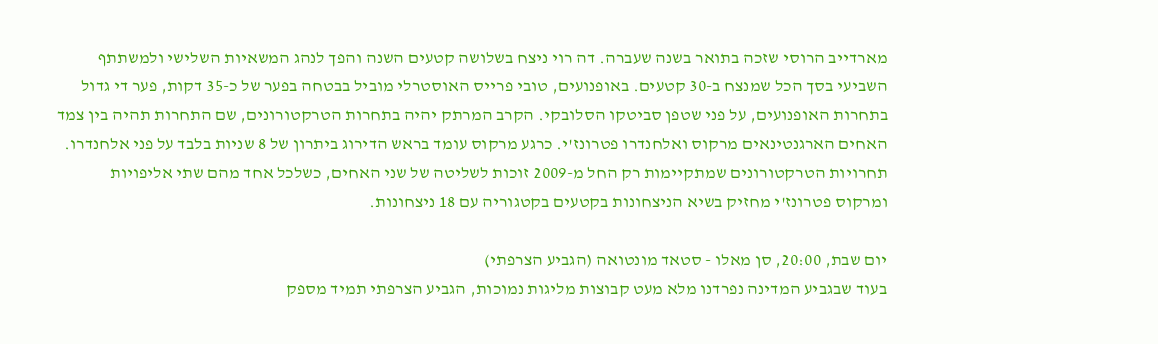מארדייב הרוסי שזכה בתואר בשנה שעברה. דה רוי ניצח בשלושה קטעים השנה והפך לנהג המשאיות השלישי ולמשתתף השביעי בסך הכל שמנצח ב-30 קטעים. באופנועים, טובי פרייס האוסטרלי מוביל בבטחה בפער של כ-35 דקות, פער די גדול בתחרות האופנועים, על פני שטפן סביטקו הסלובקי. הקרב המרתק יהיה בתחרות הטרקטורונים, שם התחרות תהיה בין צמד האחים הארגנטינאים מרקוס ואלחנדרו פטרונז'י. כרגע מרקוס עומד בראש הדירוג ביתרון של 8 שניות בלבד על פני אלחנדרו. תחרויות הטרקטורונים שמתקיימות רק החל מ-2009 זוכות לשליטה של שני האחים, כשלכל אחד מהם שתי אליפויות ומרקוס פטרונז'י מחזיק בשיא הניצחונות בקטעים בקטגוריה עם 18 ניצחונות.

יום שבת, 20:00, סן מאלו - סטאד מונטואה (הגביע הצרפתי)
בעוד שבגביע המדינה נפרדנו מלא מעט קבוצות מליגות נמוכות, הגביע הצרפתי תמיד מספק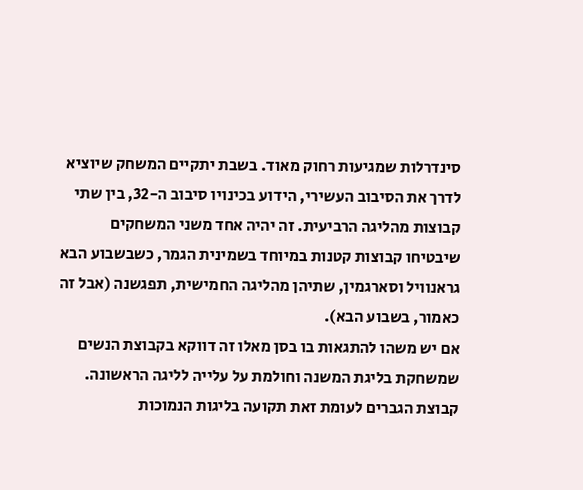סינדרלות שמגיעות רחוק מאוד. בשבת יתקיים המשחק שיוציא לדרך את הסיבוב העשירי, הידוע בכינויו סיבוב ה-32, בין שתי קבוצות מהליגה הרביעית. זה יהיה אחד משני המשחקים שיבטיחו קבוצות קטנות במיוחד בשמינית הגמר, כשבשבוע הבא גראנוויל וסארגמין, שתיהן מהליגה החמישית, תפגשנה (אבל זה כאמור, בשבוע הבא).
אם יש משהו להתגאות בו בסן מאלו זה דווקא בקבוצת הנשים שמשחקת בליגת המשנה וחולמת על עלייה לליגה הראשונה. קבוצת הגברים לעומת זאת תקועה בליגות הנמוכות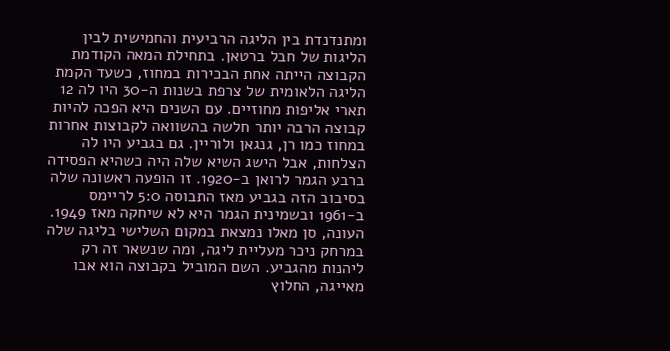ומתנדנדת בין הליגה הרביעית והחמישית לבין הליגות של חבל ברטאן. בתחילת המאה הקודמת הקבוצה הייתה אחת הבכירות במחוז, כשעד הקמת הליגה הלאומית של צרפת בשנות ה-30 היו לה 12 תארי אליפות מחוזיים. עם השנים היא הפכה להיות קבוצה הרבה יותר חלשה בהשוואה לקבוצות אחרות במחוז כמו רן, גנגאן ולוריין. גם בגביע היו לה הצלחות, אבל הישג השיא שלה היה כשהיא הפסידה ברבע הגמר לרואן ב-1920. זו הופעה ראשונה שלה בסיבוב הזה בגביע מאז התבוסה 5:0 לריימס ב-1961 ובשמינית הגמר היא לא שיחקה מאז 1949. העונה, סן מאלו נמצאת במקום השלישי בליגה שלה במרחק ניכר מעליית ליגה, ומה שנשאר זה רק ליהנות מהגביע. השם המוביל בקבוצה הוא אבו מאייגה, החלוץ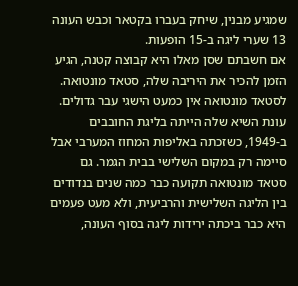שמגיע מבנין, שיחק בעברו בקטאר וכבש העונה 13 שערי ליגה ב-15 הופעות.
אם חשבתם שסן מאלו היא קבוצה קטנה, הגיע הזמן להכיר את היריבה שלה, סטאד מונטואה. לסטאד מונטואה אין כמעט הישגי עבר גדולים. עונת השיא שלה הייתה בליגת החובבים ב-1949, כשזכתה באליפות המחוז המערבי אבל סיימה רק במקום השלישי בבית הגמר. גם סטאד מונטואה תקועה כבר כמה שנים בנדודים בין הליגה השלישית והרביעית, ולא מעט פעמים היא כבר ביכתה ירידות ליגה בסוף העונה,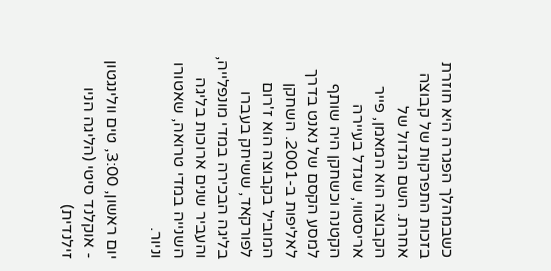כשבמהלך הפגרה היא חוזרת בזכות התפרקות של קבוצה אחרת. השם הגדול של הקבוצה הוא המאמן, פייר אריסטווי, שגדל בעיירה הקטנה וכשחקן היה שותף למסע הקסם של נאנט בדרך לאליפות ב-2001. השחקן המוביל בקבוצה הוא ז'רום לפורקאד, ששיחק בעברו בליגה הבכירה במדי מונפלייה, והעביר שנים ארוכות בליגה השנייה במדי טרואה, שאטורו וניור.

יום ראשון, 3:00, טים וולינגטון - אוקלנד סיטי (הליגה הניו זילנדית)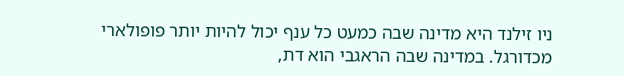ניו זילנד היא מדינה שבה כמעט כל ענף יכול להיות יותר פופולארי מכדורגל. במדינה שבה הראגבי הוא דת,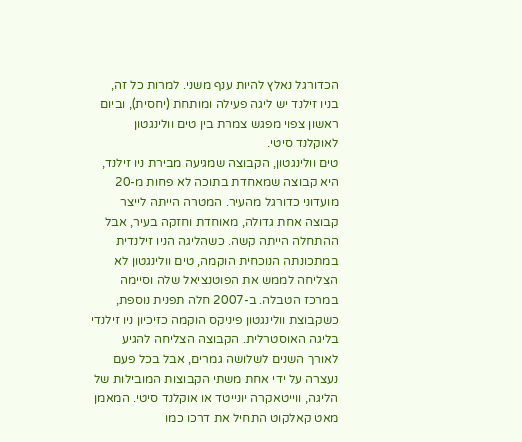הכדורגל נאלץ להיות ענף משני. למרות כל זה, בניו זילנד יש ליגה פעילה ומותחת (יחסית), וביום ראשון צפוי מפגש צמרת בין טים וולינגטון לאוקלנד סיטי.
טים וולינגטון, הקבוצה שמגיעה מבירת ניו זילנד, היא קבוצה שמאחדת בתוכה לא פחות מ-20 מועדוני כדורגל מהעיר. המטרה הייתה לייצר קבוצה אחת גדולה, מאוחדת וחזקה בעיר, אבל ההתחלה הייתה קשה. כשהליגה הניו זילנדית במתכונתה הנוכחית הוקמה, טים וולינגטון לא הצליחה לממש את הפוטנציאל שלה וסיימה במרכז הטבלה. ב-2007 חלה תפנית נוספת, כשקבוצת וולינגטון פיניקס הוקמה כזיכיון ניו זילנדי בליגה האוסטרלית. הקבוצה הצליחה להגיע לאורך השנים לשלושה גמרים, אבל בכל פעם נעצרה על ידי אחת משתי הקבוצות המובילות של הליגה, ווייטאקרה יונייטד או אוקלנד סיטי. המאמן מאט קאלקוט התחיל את דרכו כמו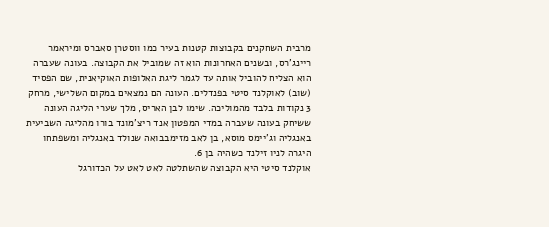מרבית השחקנים בקבוצות קטנות בעיר כמו ווסטרן סאברס ומיראמר ריינג'רס, ובשנים האחרונות הוא זה שמוביל את הקבוצה. בעונה שעברה הוא הצליח להוביל אותה עד לגמר ליגת האלופות האוקיאנית, שם הפסיד (שוב) לאוקלנד סיטי בפנדלים. העונה הם נמצאים במקום השלישי, מרחק 3 נקודות בלבד מהמוליכה. שימו לבן האריס, מלך שערי הליגה העונה ששיחק בעונה שעברה במדי המפטון אנד ריצ'מונד בורו מהליגה השביעית באנגליה וג'יימס מוסא, בן לאב מזימבבואה שנולד באנגליה ומשפתחו היגרה לניו זילנד כשהיה בן 6.
אוקלנד סיטי היא הקבוצה שהשתלטה לאט לאט על הכדורגל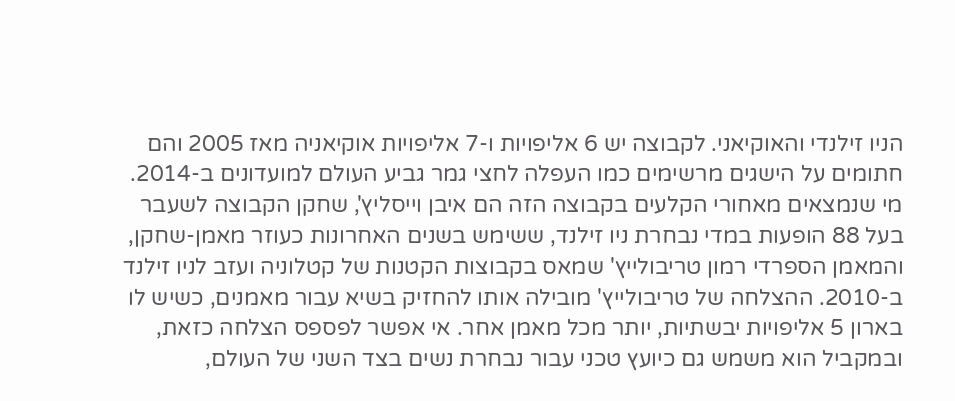הניו זילנדי והאוקיאני. לקבוצה יש 6 אליפויות ו-7 אליפויות אוקיאניה מאז 2005 והם חתומים על הישגים מרשימים כמו העפלה לחצי גמר גביע העולם למועדונים ב-2014. מי שנמצאים מאחורי הקלעים בקבוצה הזה הם איבן וייסליץ', שחקן הקבוצה לשעבר בעל 88 הופעות במדי נבחרת ניו זילנד, ששימש בשנים האחרונות כעוזר מאמן-שחקן, והמאמן הספרדי רמון טריבולייץ' שמאס בקבוצות הקטנות של קטלוניה ועזב לניו זילנד ב-2010. ההצלחה של טריבולייץ' מובילה אותו להחזיק בשיא עבור מאמנים, כשיש לו בארון 5 אליפויות יבשתיות, יותר מכל מאמן אחר. אי אפשר לפספס הצלחה כזאת, ובמקביל הוא משמש גם כיועץ טכני עבור נבחרת נשים בצד השני של העולם,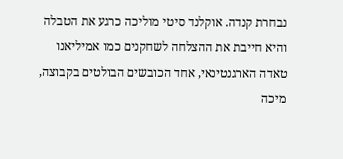נבחרת קנדה. אוקלנד סיטי מוליכה כרגע את הטבלה והיא חייבת את ההצלחה לשחקנים כמו אמיליאנו טאדה הארגנטינאי, אחד הכובשים הבולטים בקבוצה, מיכה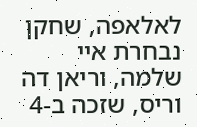לאלאפה, שחקן נבחרת איי שלמה, וריאן דה וריס, שזכה ב-4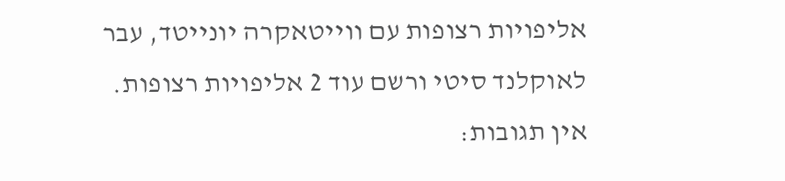אליפויות רצופות עם ווייטאקרה יונייטד, עבר לאוקלנד סיטי ורשם עוד 2 אליפויות רצופות.
אין תגובות: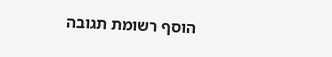הוסף רשומת תגובה